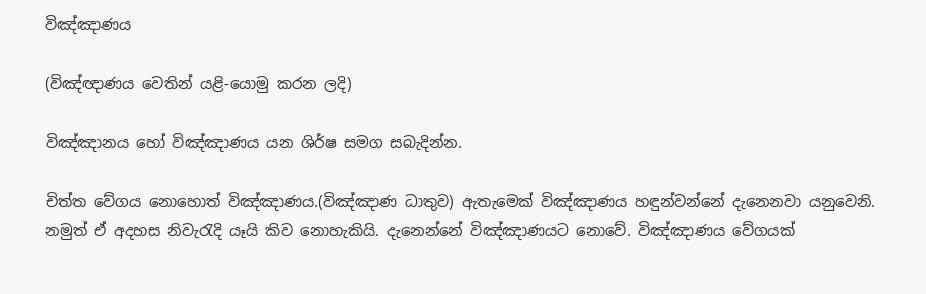විඤ්ඤාණය

(විඤ්ඥාණය වෙතින් යළි-යොමු කරන ලදි)

විඤ්ඤානය හෝ විඤ්ඤාණය යන ශිර්ෂ සමග සබැදින්න.

චිත්ත වේගය නොහොත් විඤ්ඤාණය.(විඤ්ඤාණ ධාතුව) ඇතැමෙක්‌ විඤ්ඤාණය හඳුන්වන්නේ දැනෙනවා යනුවෙනි. නමුත් ඒ අදහස නිවැරැදි යෑයි කිව නොහැකියි. දැනෙන්නේ විඤ්ඤාණයට නොවේ. විඤ්ඤාණය වේගයක්‌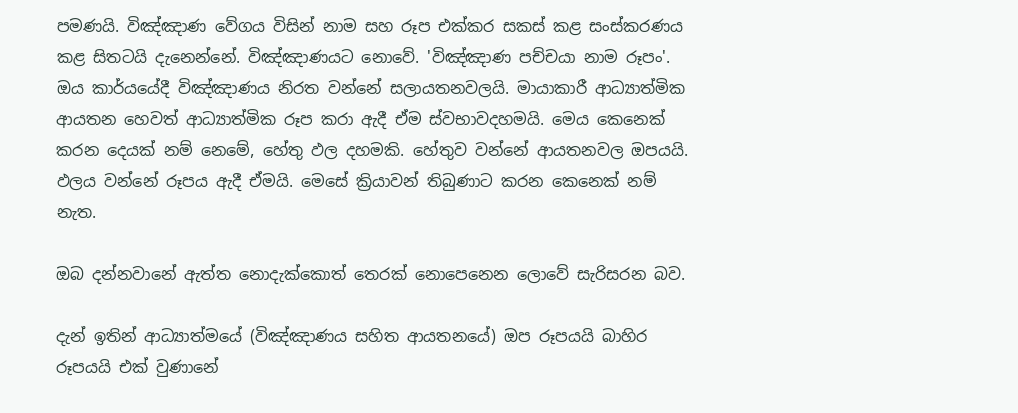පමණයි. විඤ්ඤාණ වේගය විසින් නාම සහ රූප එක්‌කර සකස්‌ කළ සංස්‌කරණය කළ සිතටයි දැනෙන්නේ. විඤ්ඤාණයට නොවේ. 'විඤ්ඤාණ පච්චයා නාම රූපං'. ඔය කාර්යයේදී විඤ්ඤාණය නිරත වන්නේ සලායතනවලයි. මායාකාරී ආධ්‍යාත්මික ආයතන හෙවත් ආධ්‍යාත්මික රූප කරා ඇදී ඒම ස්‌වභාවදහමයි. මෙය කෙනෙක්‌ කරන දෙයක්‌ නම් නෙමේ, හේතු ඵල දහමකි. හේතුව වන්නේ ආයතනවල ඔපයයි. ඵලය වන්නේ රූපය ඇදී ඒමයි. මෙසේ ක්‍රියාවන් තිබුණාට කරන කෙනෙක්‌ නම් නැත.

ඔබ දන්නවානේ ඇත්ත නොදැක්‌කොත් තෙරක්‌ නොපෙනෙන ලොවේ සැරිසරන බව.

දැන් ඉතින් ආධ්‍යාත්මයේ (විඤ්ඤාණය සහිත ආයතනයේ) ඔප රූපයයි බාහිර රූපයයි එක්‌ වුණානේ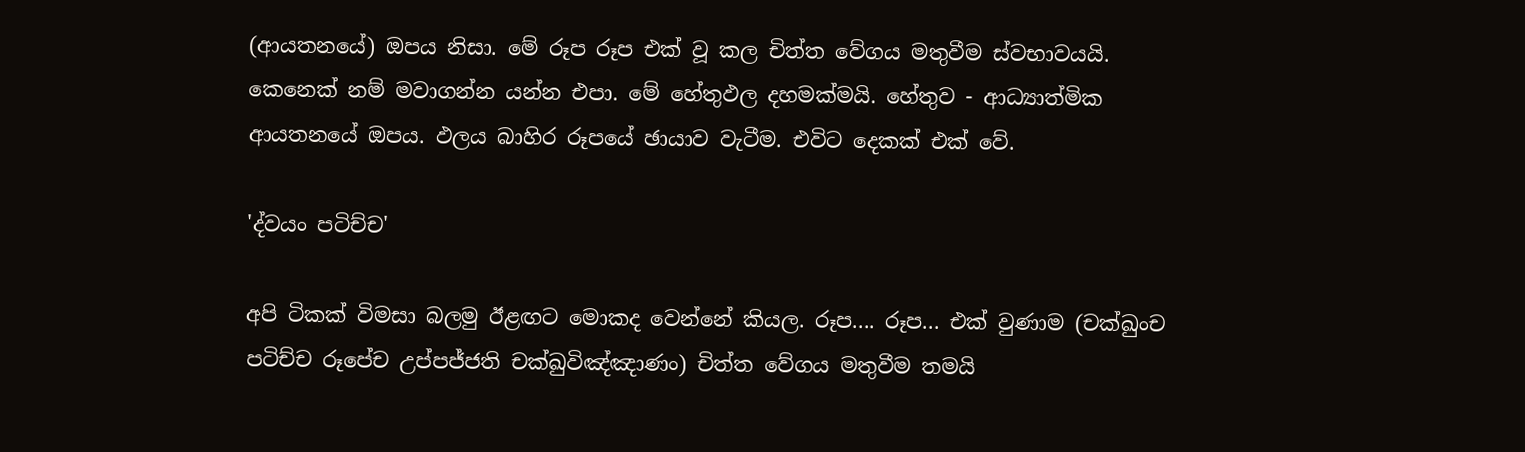(ආයතනයේ) ඔපය නිසා. මේ රූප රූප එක්‌ වූ කල චිත්ත වේගය මතුවීම ස්‌වභාවයයි. කෙනෙක්‌ නම් මවාගන්න යන්න එපා. මේ හේතුඵල දහමක්‌මයි. හේතුව - ආධ්‍යාත්මික ආයතනයේ ඔපය. ඵලය බාහිර රූපයේ ඡායාව වැටීම. එවිට දෙකක්‌ එක්‌ වේ.

'ද්වයං පටිච්ච'

අපි ටිකක්‌ විමසා බලමු ඊළඟට මොකද වෙන්නේ කියල. රූප.... රූප... එක්‌ වුණාම (චක්ඛුංච පටිච්ච රූපේච උප්පජ්ජති චක්ඛුවිඤ්ඤාණං) චිත්ත වේගය මතුවීම තමයි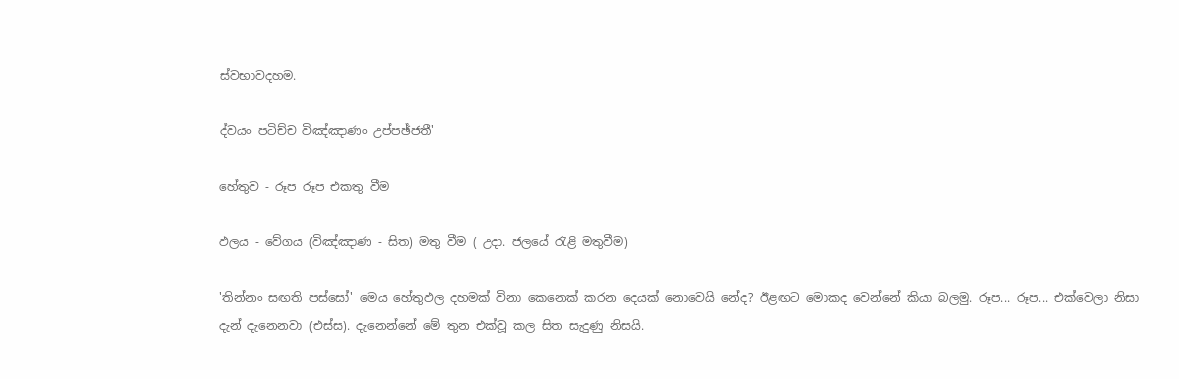ස්‌වභාවදහම.

ද්වයං පටිච්ච විඤ්ඤාණං උප්පඡ්ජතී'

හේතුව - රූප රූප එකතු වීම

ඵලය - වේගය (විඤ්ඤාණ - සිත) මතු වීම ( උදා. ජලයේ රැළි මතුවීම)

'තින්නං සඟති පස්‌සෝ' මෙය හේතුඵල දහමක්‌ විනා කෙනෙක්‌ කරන දෙයක්‌ නොවෙයි නේද? ඊළඟට මොකද වෙන්නේ කියා බලමු. රූප... රූප... එක්‌වෙලා නිසා දැන් දැනෙනවා (එස්ස). දැනෙන්නේ මේ තුන එක්‌වූ කල සිත සැදුණු නිසයි.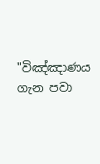"විඤ්ඤාණය ගැන පවා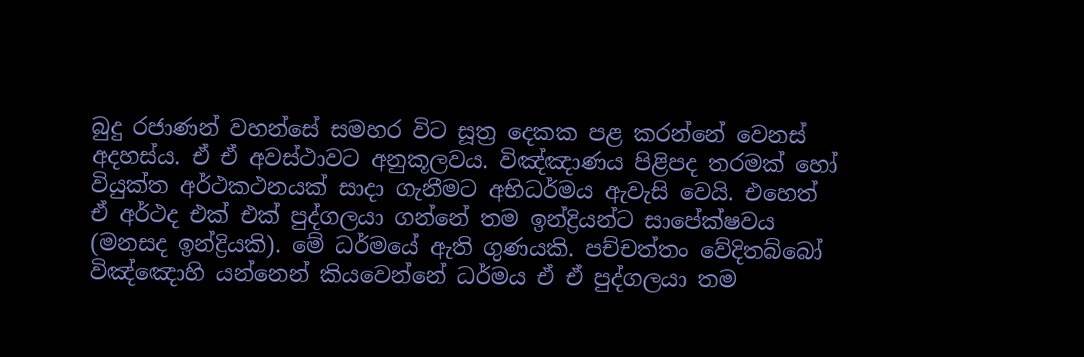බුදු රජාණන් වහන්සේ සමහර විට සූත්‍ර දෙකක පළ කරන්නේ වෙනස් අදහස්ය. ඒ ඒ අවස්ථාවට අනුකූලවය. විඤ්ඤාණය පිළිපද තරමක් හෝ වියුක්ත අර්ථකථනයක් සාදා ගැනීමට අභිධර්මය ඇවැසි වෙයි. එහෙත් ඒ අර්ථද එක් එක් පුද්ගලයා ගන්නේ තම ඉන්ද්‍රියන්ට සාපේක්ෂවය (මනසද ඉන්ද්‍රියකි). මේ ධර්මයේ ඇති ගුණයකි. පච්චත්තං වේදිතබ්බෝ විඤ්ඤොහි යන්නෙන් කියවෙන්නේ ධර්මය ඒ ඒ පුද්ගලයා තම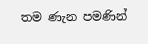තම ණැන පමණින්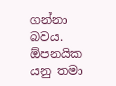ගන්නා බවය. ඕපනයික යනු තමා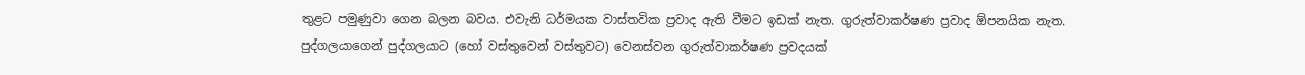තුළට පමුණුවා ගෙන බලන බවය. එවැනි ධර්මයක වාස්තවික ප්‍රවාද ඇති වීමට ඉඩක් නැත. ගුරුත්වාකර්ෂණ ප්‍රවාද ඕපනයික නැත. පුද්ගලයාගෙන් පුද්ගලයාට (හෝ වස්තුවෙන් වස්තුවට) වෙනස්වන ගුරුත්වාකර්ෂණ ප්‍රවදයක්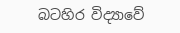බටහිර විද්‍යාවේ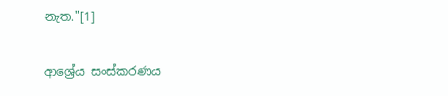නැත."[1]

ආශ්‍රේය සංස්කරණය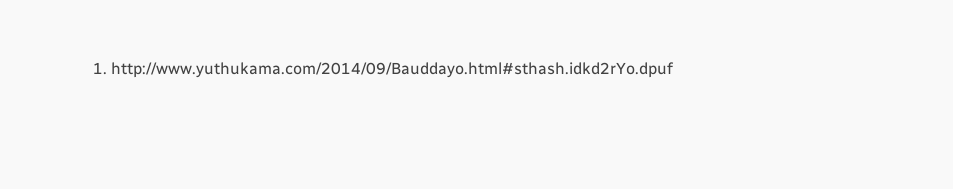1. http://www.yuthukama.com/2014/09/Bauddayo.html#sthash.idkd2rYo.dpuf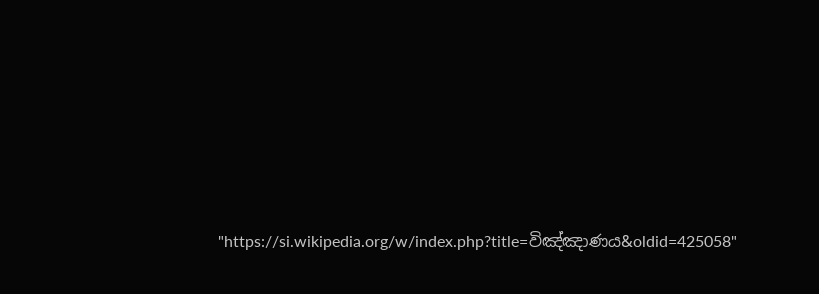"https://si.wikipedia.org/w/index.php?title=විඤ්ඤාණය&oldid=425058"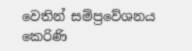වෙතින් සම්ප්‍රවේශනය කෙරිණි